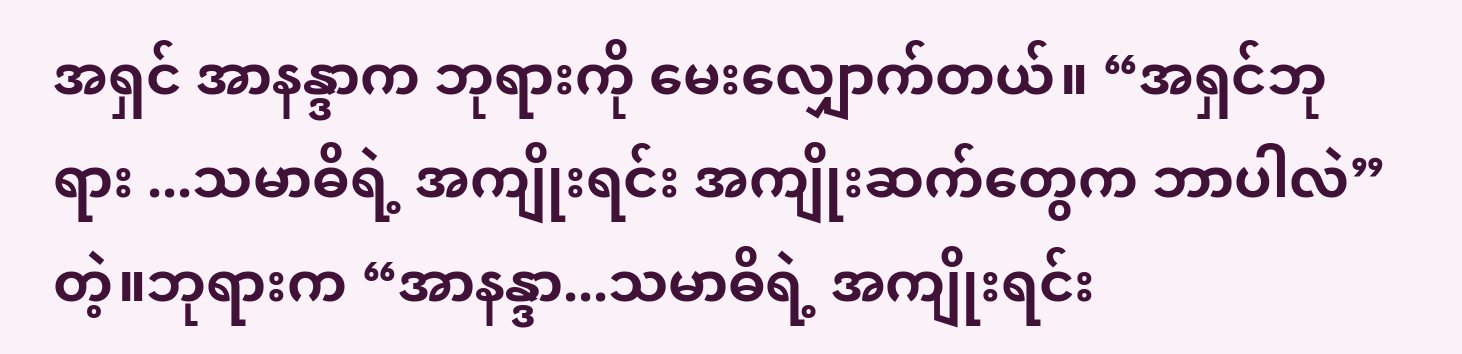အရှင် အာနန္ဒာက ဘုရားကို မေးလျှောက်တယ်။ “အရှင်ဘုရား ...သမာဓိရဲ့ အကျိုးရင်း အကျိုးဆက်တွေက ဘာပါလဲ” တဲ့။ဘုရားက “အာနန္ဒာ...သမာဓိရဲ့ အကျိုးရင်း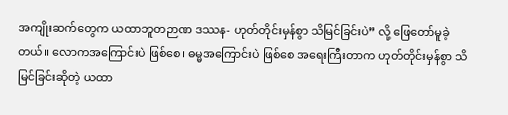အကျိုးဆက်တွေက ယထာဘူတဉာဏ ဒဿန- ဟုတ်တိုင်းမှန်စွာ သိမြင်ခြင်းပဲ” လို့ ဖြေတော်မူခဲ့တယ်။ လောကအကြောင်းပဲ ဖြစ်စေ၊ ဓမ္မအကြောင်းပဲ ဖြစ်စေ အရေးကြီးတာက ဟုတ်တိုင်းမှန်စွာ သိမြင်ခြင်းဆိုတဲ့ ယထာ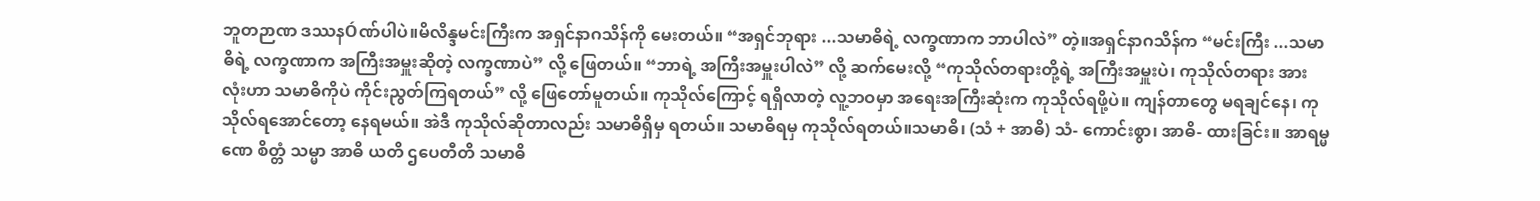ဘူတဉာဏ ဒဿနÓဏ်ပါပဲ။မိလိန္ဒမင်းကြီးက အရှင်နာဂသိန်ကို မေးတယ်။ “အရှင်ဘုရား ...သမာဓိရဲ့ လက္ခဏာက ဘာပါလဲ” တဲ့။အရှင်နာဂသိန်က “မင်းကြီး ...သမာဓိရဲ့ လက္ခဏာက အကြီးအမှူးဆိုတဲ့ လက္ခဏာပဲ” လို့ ဖြေတယ်။ “ဘာရဲ့ အကြီးအမှူးပါလဲ” လို့ ဆက်မေးလို့ “ကုသိုလ်တရားတို့ရဲ့ အကြီးအမှူးပဲ၊ ကုသိုလ်တရား အားလုံးဟာ သမာဓိကိုပဲ ကိုင်းညွတ်ကြရတယ်” လို့ ဖြေတော်မူတယ်။ ကုသိုလ်ကြောင့် ရရှိလာတဲ့ လူ့ဘဝမှာ အရေးအကြီးဆုံးက ကုသိုလ်ရဖို့ပဲ။ ကျန်တာတွေ မရချင်နေ၊ ကုသိုလ်ရအောင်တော့ နေရမယ်။ အဲဒီ ကုသိုလ်ဆိုတာလည်း သမာဓိရှိမှ ရတယ်။ သမာဓိရမှ ကုသိုလ်ရတယ်။သမာဓိ၊ (သံ + အာဓိ) သံ- ကောင်းစွာ၊ အာဓိ- ထားခြင်း။ အာရမ္မဏေ စိတ္တံ သမ္မာ အာဓိ ယတိ ဌပေတီတိ သမာဓိ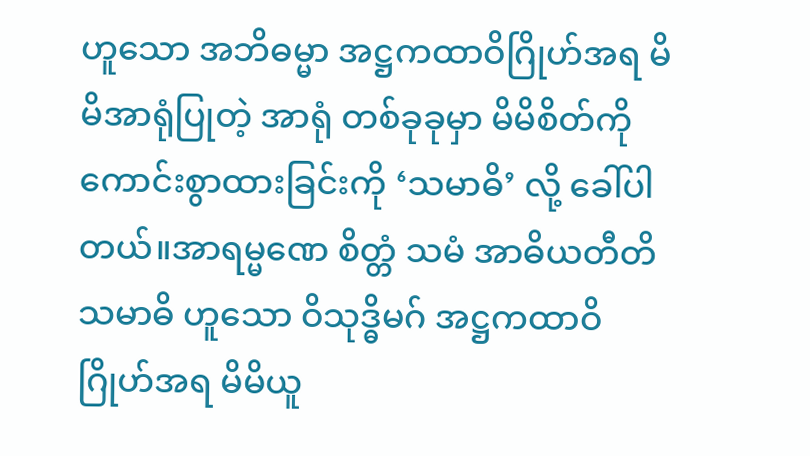ဟူသော အဘိဓမ္မာ အဋ္ဌကထာဝိဂြိုဟ်အရ မိမိအာရုံပြုတဲ့ အာရုံ တစ်ခုခုမှာ မိမိစိတ်ကို ကောင်းစွာထားခြင်းကို ‘သမာဓိ’ လို့ ခေါ်ပါတယ်။အာရမ္မဏေ စိတ္တံ သမံ အာဓိယတီတိ သမာဓိ ဟူသော ဝိသုဒ္ဓိမဂ် အဋ္ဌကထာဝိဂြိုဟ်အရ မိမိယူ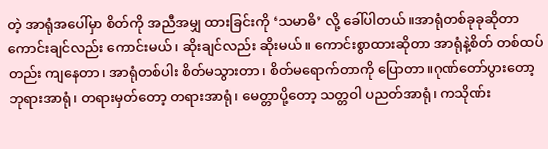တဲ့ အာရုံအပေါ်မှာ စိတ်ကို အညီအမျှ ထားခြင်းကို ‘သမာဓိ’ လို့ ခေါ်ပါတယ်။အာရုံတစ်ခုခုဆိုတာ ကောင်းချင်လည်း ကောင်းမယ်၊ ဆိုးချင်လည်း ဆိုးမယ်။ ကောင်းစွာထားဆိုတာ အာရုံနဲ့စိတ် တစ်ထပ်တည်း ကျနေတာ၊ အာရုံတစ်ပါး စိတ်မသွားတာ၊ စိတ်မရောက်တာကို ပြောတာ။ဂုဏ်တော်ပွားတော့ ဘုရားအာရုံ၊ တရားမှတ်တော့ တရားအာရုံ၊ မေတ္တာပို့တော့ သတ္တဝါ ပညတ်အာရုံ၊ ကသိုဏ်း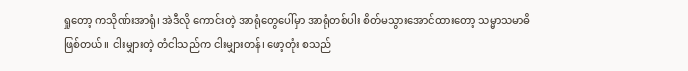ရှုတော့ ကသိုဏ်းအာရုံ၊ အဲဒီလို ကောင်းတဲ့ အာရုံတွေပေါ်မှာ အာရုံတစ်ပါး စိတ်မသွားအောင်ထားတော့ သမ္မာသမာဓိ ဖြစ်တယ်။ ငါးမျှားတဲ့ တံငါသည်က ငါးမျှားတန်၊ ဖော့တုံး စသည်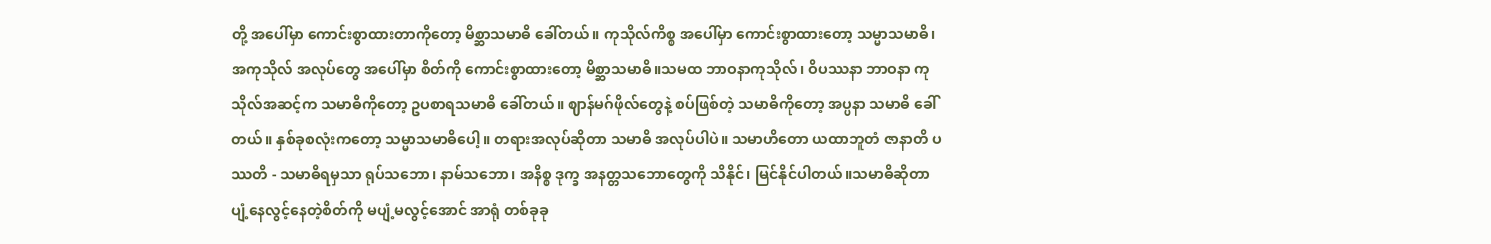တို့ အပေါ်မှာ ကောင်းစွာထားတာကိုတော့ မိစ္ဆာသမာဓိ ခေါ်တယ်။ ကုသိုလ်ကိစ္စ အပေါ်မှာ ကောင်းစွာထားတော့ သမ္မာသမာဓိ၊ အကုသိုလ် အလုပ်တွေ အပေါ်မှာ စိတ်ကို ကောင်းစွာထားတော့ မိစ္ဆာသမာဓိ။သမထ ဘာဝနာကုသိုလ်၊ ဝိပဿနာ ဘာဝနာ ကုသိုလ်အဆင့်က သမာဓိကိုတော့ ဥပစာရသမာဓိ ခေါ်တယ်။ ဈာန်မဂ်ဖိုလ်တွေနဲ့ စပ်ဖြစ်တဲ့ သမာဓိကိုတော့ အပ္ပနာ သမာဓိ ခေါ်တယ်။ နှစ်ခုစလုံးကတော့ သမ္မာသမာဓိပေါ့။ တရားအလုပ်ဆိုတာ သမာဓိ အလုပ်ပါပဲ။ သမာဟိတော ယထာဘူတံ ဇာနာတိ ပဿတိ - သမာဓိရမှသာ ရုပ်သဘော၊ နာမ်သဘော၊ အနိစ္စ ဒုက္ခ အနတ္တသဘောတွေကို သိနိုင်၊ မြင်နိုင်ပါတယ်။သမာဓိဆိုတာ ပျံ့နေလွင့်နေတဲ့စိတ်ကို မပျံ့မလွင့်အောင် အာရုံ တစ်ခုခု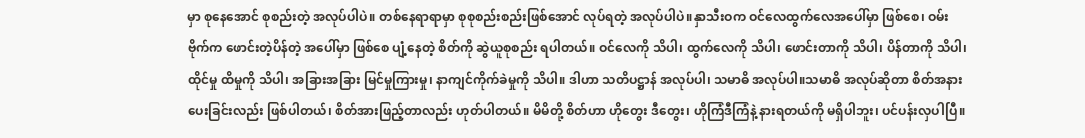မှာ စုနေအောင် စုစည်းတဲ့ အလုပ်ပါပဲ။ တစ်နေရာရာမှာ စုစုစည်းစည်းဖြစ်အောင် လုပ်ရတဲ့ အလုပ်ပါပဲ။နှာသီးဝက ဝင်လေထွက်လေအပေါ်မှာ ဖြစ်စေ၊ ဝမ်းဗိုက်က ဖောင်းတဲ့ပိန်တဲ့ အပေါ်မှာ ဖြစ်စေ ပျံ့နေတဲ့ စိတ်ကို ဆွဲယူစုစည်း ရပါတယ်။ ဝင်လေကို သိပါ၊ ထွက်လေကို သိပါ၊ ဖောင်းတာကို သိပါ၊ ပိန်တာကို သိပါ၊ ထိုင်မှု ထိမှုကို သိပါ၊ အခြားအခြား မြင်မှုကြားမှု၊ နာကျင်ကိုက်ခဲမှုကို သိပါ။ ဒါဟာ သတိပဋ္ဌာန် အလုပ်ပါ၊ သမာဓိ အလုပ်ပါ။သမာဓိ အလုပ်ဆိုတာ စိတ်အနားပေးခြင်းလည်း ဖြစ်ပါတယ်၊ စိတ်အားဖြည့်တာလည်း ဟုတ်ပါတယ်။ မိမိတို့ စိတ်ဟာ ဟိုတွေး ဒီတွေး၊ ဟိုကြံဒီကြံနဲ့ နားရတယ်ကို မရှိပါဘူး၊ ပင်ပန်းလှပါပြီ။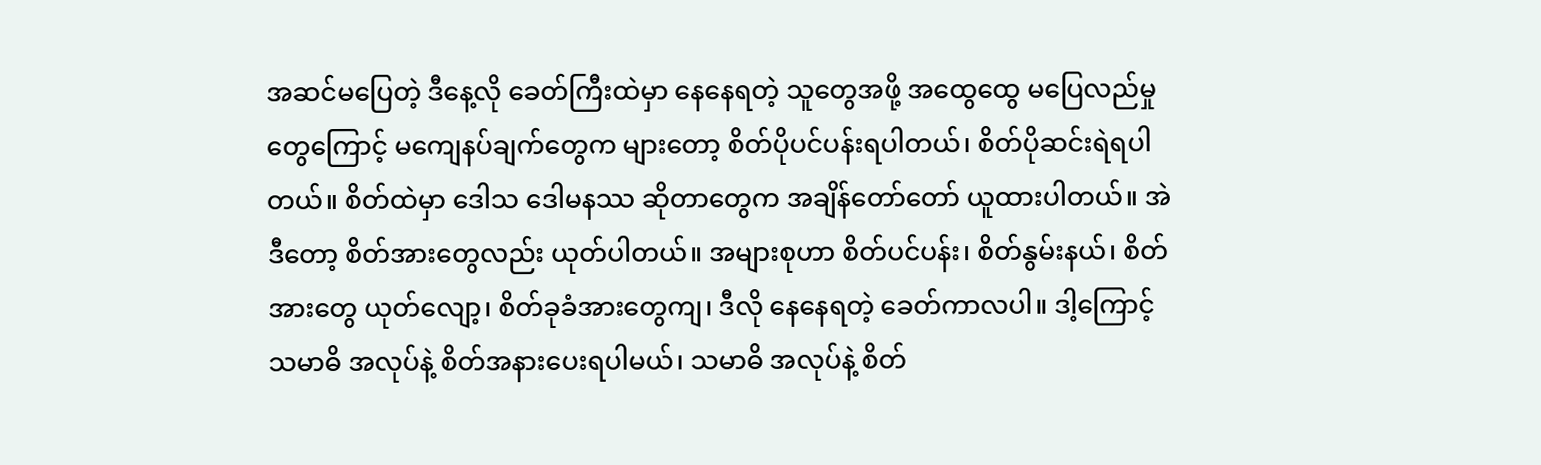အဆင်မပြေတဲ့ ဒီနေ့လို ခေတ်ကြီးထဲမှာ နေနေရတဲ့ သူတွေအဖို့ အထွေထွေ မပြေလည်မှုတွေကြောင့် မကျေနပ်ချက်တွေက များတော့ စိတ်ပိုပင်ပန်းရပါတယ်၊ စိတ်ပိုဆင်းရဲရပါတယ်။ စိတ်ထဲမှာ ဒေါသ ဒေါမနဿ ဆိုတာတွေက အချိန်တော်တော် ယူထားပါတယ်။ အဲဒီတော့ စိတ်အားတွေလည်း ယုတ်ပါတယ်။ အများစုဟာ စိတ်ပင်ပန်း၊ စိတ်နွမ်းနယ်၊ စိတ်အားတွေ ယုတ်လျော့၊ စိတ်ခုခံအားတွေကျ၊ ဒီလို နေနေရတဲ့ ခေတ်ကာလပါ။ ဒါ့ကြောင့် သမာဓိ အလုပ်နဲ့ စိတ်အနားပေးရပါမယ်၊ သမာဓိ အလုပ်နဲ့ စိတ်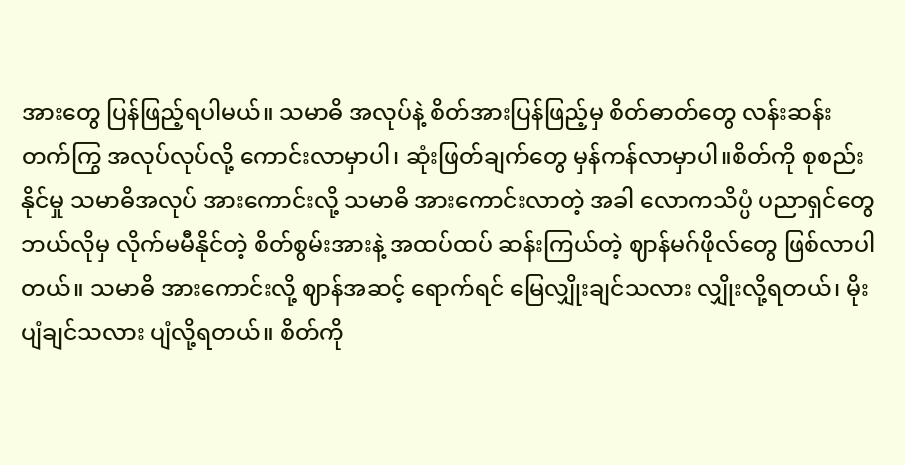အားတွေ ပြန်ဖြည့်ရပါမယ်။ သမာဓိ အလုပ်နဲ့ စိတ်အားပြန်ဖြည့်မှ စိတ်ဓာတ်တွေ လန်းဆန်းတက်ကြွ အလုပ်လုပ်လို့ ကောင်းလာမှာပါ၊ ဆုံးဖြတ်ချက်တွေ မှန်ကန်လာမှာပါ။စိတ်ကို စုစည်းနိုင်မှု သမာဓိအလုပ် အားကောင်းလို့ သမာဓိ အားကောင်းလာတဲ့ အခါ လောကသိပ္ပံ ပညာရှင်တွေ ဘယ်လိုမှ လိုက်မမီနိုင်တဲ့ စိတ်စွမ်းအားနဲ့ အထပ်ထပ် ဆန်းကြယ်တဲ့ ဈာန်မဂ်ဖိုလ်တွေ ဖြစ်လာပါတယ်။ သမာဓိ အားကောင်းလို့ ဈာန်အဆင့် ရောက်ရင် မြေလျှိုးချင်သလား လျှိုးလို့ရတယ်၊ မိုးပျံချင်သလား ပျံလို့ရတယ်။ စိတ်ကို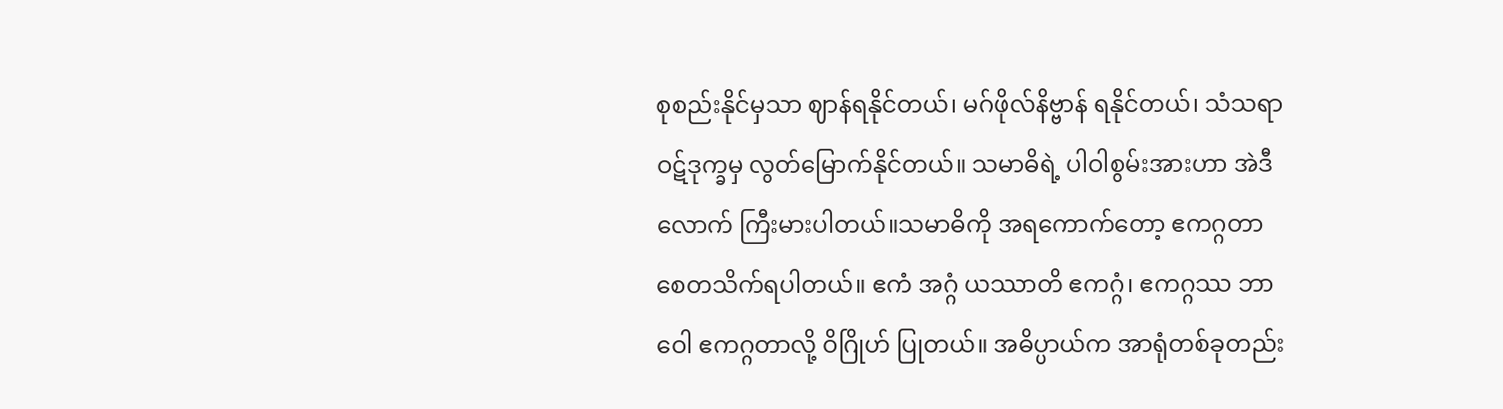စုစည်းနိုင်မှသာ ဈာန်ရနိုင်တယ်၊ မဂ်ဖိုလ်နိဗ္ဗာန် ရနိုင်တယ်၊ သံသရာ ဝဋ်ဒုက္ခမှ လွတ်မြောက်နိုင်တယ်။ သမာဓိရဲ့ ပါဝါစွမ်းအားဟာ အဲဒီလောက် ကြီးမားပါတယ်။သမာဓိကို အရကောက်တော့ ဧကဂ္ဂတာ စေတသိက်ရပါတယ်။ ဧကံ အဂ္ဂံ ယဿာတိ ဧကဂ္ဂံ၊ ဧကဂ္ဂဿ ဘာဝေါ ဧကဂ္ဂတာလို့ ဝိဂြိုဟ် ပြုတယ်။ အဓိပ္ပာယ်က အာရုံတစ်ခုတည်း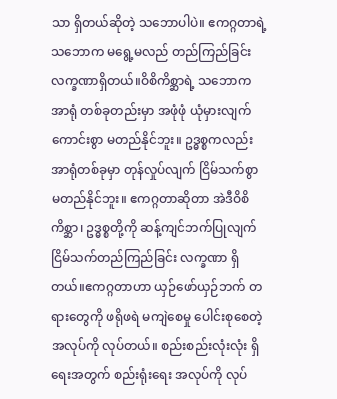သာ ရှိတယ်ဆိုတဲ့ သဘောပါပဲ။ ဧကဂ္ဂတာရဲ့ သဘောက မရွေ့မလည် တည်ကြည်ခြင်း လက္ခဏာရှိတယ်။ဝိစိကိစ္ဆာရဲ့ သဘောက အာရုံ တစ်ခုတည်းမှာ အဖုံဖုံ ယုံမှားလျက် ကောင်းစွာ မတည်နိုင်ဘူး။ ဥဒ္ဓစ္စကလည်း အာရုံတစ်ခုမှာ တုန်လှုပ်လျက် ငြိမ်သက်စွာ မတည်နိုင်ဘူး။ ဧကဂ္ဂတာဆိုတာ အဲဒီဝိစိကိစ္ဆာ၊ ဥဒ္ဓစ္စတို့ကို ဆန့်ကျင်ဘက်ပြုလျက် ငြိမ်သက်တည်ကြည်ခြင်း လက္ခဏာ ရှိတယ်။ဧကဂ္ဂတာဟာ ယှဉ်ဖော်ယှဉ်ဘက် တရားတွေကို ဖရိုဖရဲ မကျဲစေမှု ပေါင်းစုစေတဲ့ အလုပ်ကို လုပ်တယ်။ စည်းစည်းလုံးလုံး ရှိရေးအတွက် စည်းရုံးရေး အလုပ်ကို လုပ်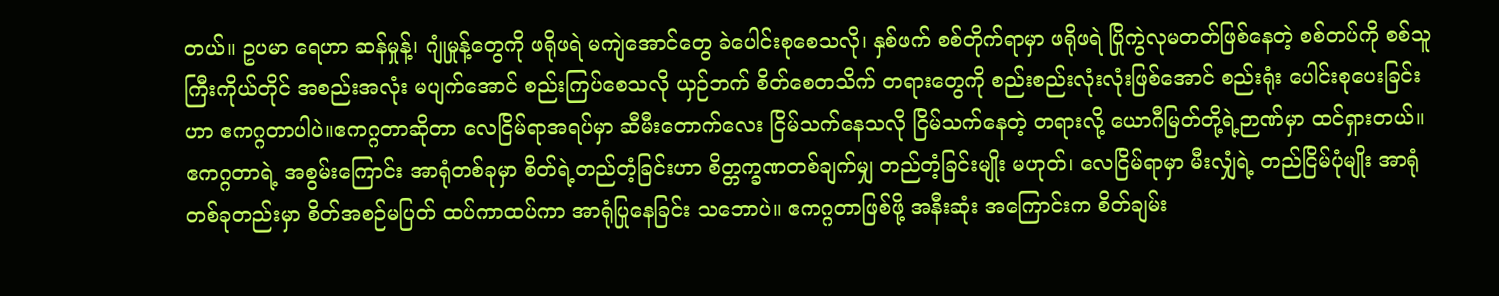တယ်။ ဥပမာ ရေဟာ ဆန်မှုန့်၊ ဂျုံမှုန့်တွေကို ဖရိုဖရဲ မကျဲအောင်တွေ ခဲပေါင်းစုစေသလို၊ နှစ်ဖက် စစ်တိုက်ရာမှာ ဖရိုဖရဲ ပြိုကွဲလုမတတ်ဖြစ်နေတဲ့ စစ်တပ်ကို စစ်သူကြီးကိုယ်တိုင် အစည်းအလုံး မပျက်အောင် စည်းကြပ်စေသလို ယှဉ်ဘက် စိတ်စေတသိက် တရားတွေကို စည်းစည်းလုံးလုံးဖြစ်အောင် စည်းရုံး ပေါင်းစုပေးခြင်းဟာ ဧကဂ္ဂတာပါပဲ။ဧကဂ္ဂတာဆိုတာ လေငြိမ်ရာအရပ်မှာ ဆီမီးတောက်လေး ငြိမ်သက်နေသလို ငြိမ်သက်နေတဲ့ တရားလို့ ယောဂီမြတ်တို့ရဲ့ဉာဏ်မှာ ထင်ရှားတယ်။ ဧကဂ္ဂတာရဲ့ အစွမ်းကြောင်း အာရုံတစ်ခုမှာ စိတ်ရဲ့တည်တံ့ခြင်းဟာ စိတ္တက္ခဏတစ်ချက်မျှ တည်တံ့ခြင်းမျိုး မဟုတ်၊ လေငြိမ်ရာမှာ မီးလျှံရဲ့ တည်ငြိမ်ပုံမျိုး အာရုံတစ်ခုတည်းမှာ စိတ်အစဉ်မပြတ် ထပ်ကာထပ်ကာ အာရုံပြုနေခြင်း သဘောပဲ။ ဧကဂ္ဂတာဖြစ်ဖို့ အနီးဆုံး အကြောင်းက စိတ်ချမ်း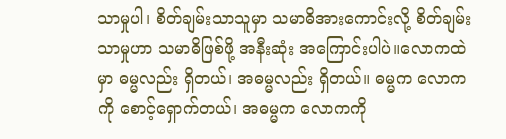သာမှုပါ၊ စိတ်ချမ်းသာသူမှာ သမာဓိအားကောင်းလို့ စိတ်ချမ်းသာမှုဟာ သမာဓိဖြစ်ဖို့ အနီးဆုံး အကြောင်းပါပဲ။လောကထဲမှာ ဓမ္မလည်း ရှိတယ်၊ အဓမ္မလည်း ရှိတယ်။ ဓမ္မက လောကကို စောင့်ရှောက်တယ်၊ အဓမ္မက လောကကို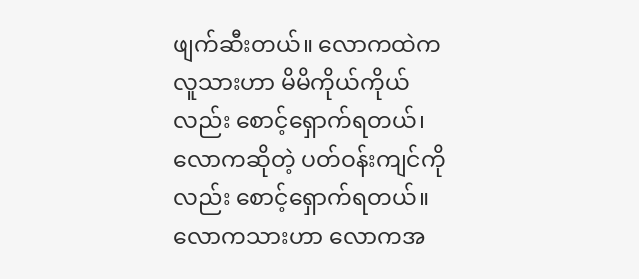ဖျက်ဆီးတယ်။ လောကထဲက လူသားဟာ မိမိကိုယ်ကိုယ်လည်း စောင့်ရှောက်ရတယ်၊ လောကဆိုတဲ့ ပတ်ဝန်းကျင်ကိုလည်း စောင့်ရှောက်ရတယ်။ လောကသားဟာ လောကအ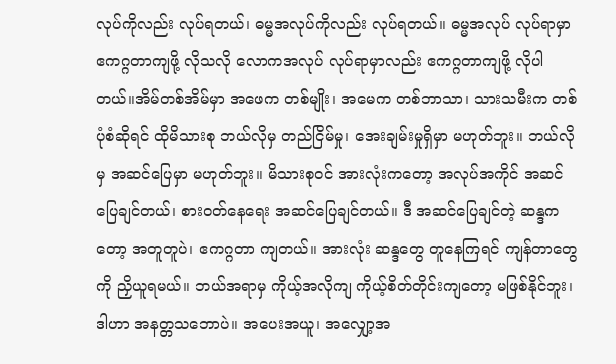လုပ်ကိုလည်း လုပ်ရတယ်၊ ဓမ္မအလုပ်ကိုလည်း လုပ်ရတယ်။ ဓမ္မအလုပ် လုပ်ရာမှာ ဧကဂ္ဂတာကျဖို့ လိုသလို လောကအလုပ် လုပ်ရာမှာလည်း ဧကဂ္ဂတာကျဖို့ လိုပါတယ်။အိမ်တစ်အိမ်မှာ အဖေက တစ်မျိုး၊ အမေက တစ်ဘာသာ၊ သားသမီးက တစ်ပုံစံဆိုရင် ထိုမိသားစု ဘယ်လိုမှ တည်ငြိမ်မှု၊ အေးချမ်းမှုရှိမှာ မဟုတ်ဘူး။ ဘယ်လိုမှ အဆင်ပြေမှာ မဟုတ်ဘူး။ မိသားစုဝင် အားလုံးကတော့ အလုပ်အကိုင် အဆင်ပြေချင်တယ်၊ စားဝတ်နေရေး အဆင်ပြေချင်တယ်။ ဒီ အဆင်ပြေချင်တဲ့ ဆန္ဒကတော့ အတူတူပဲ၊ ဧကဂ္ဂတာ ကျတယ်။ အားလုံး ဆန္ဒတွေ တူနေကြရင် ကျန်တာတွေကို ညှိယူရမယ်။ ဘယ်အရာမှ ကိုယ့်အလိုကျ ကိုယ့်စိတ်တိုင်းကျတော့ မဖြစ်နိုင်ဘူး၊ ဒါဟာ အနတ္တသဘောပဲ။ အပေးအယူ၊ အလျှော့အ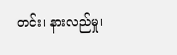တင်း၊ နားလည်မှု၊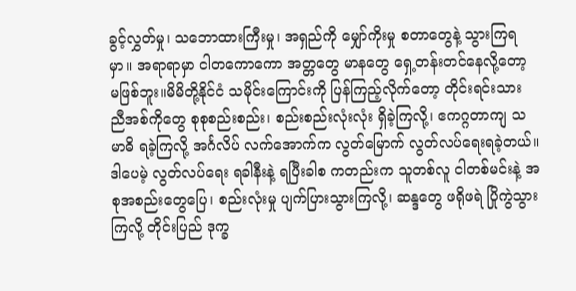ခွင့်လွှတ်မှု၊ သဘောထားကြီးမှု၊ အရှည်ကို မျှော်ကိုးမှု စတာတွေနဲ့ သွားကြရမှာ။ အရာရာမှာ ငါတကောကော အတ္တတွေ မာနတွေ ရှေ့တန်းတင်နေလို့တော့ မဖြစ်ဘူး။မိမိတို့နိုင်ငံ သမိုင်းကြောင်းကို ပြန်ကြည့်လိုက်တော့ တိုင်းရင်းသား ညီအစ်ကိုတွေ စုစုစည်းစည်း၊ စည်းစည်းလုံးလုံး ရှိခဲ့ကြလို့၊ ဧကဂ္ဂတာကျ သမာဓိ ရခဲ့ကြလို့ အင်္ဂလိပ် လက်အောက်က လွတ်မြောက် လွတ်လပ်ရေးရခဲ့တယ်။ ဒါပေမဲ့ လွတ်လပ်ရေး ရခါနီးနဲ့ ရပြီးခါစ ကတည်းက သူတစ်လူ ငါတစ်မင်းနဲ့ အစုအစည်းတွေပြေ၊ စည်းလုံးမှု ပျက်ပြားသွားကြလို့၊ ဆန္ဒတွေ ဖရိုဖရဲ ပြိုကွဲသွားကြလို့ တိုင်းပြည် ဒုက္ခ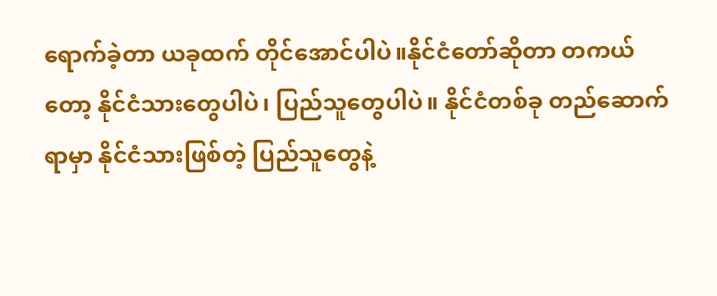ရောက်ခဲ့တာ ယခုထက် တိုင်အောင်ပါပဲ။နိုင်ငံတော်ဆိုတာ တကယ်တော့ နိုင်ငံသားတွေပါပဲ၊ ပြည်သူတွေပါပဲ။ နိုင်ငံတစ်ခု တည်ဆောက်ရာမှာ နိုင်ငံသားဖြစ်တဲ့ ပြည်သူတွေနဲ့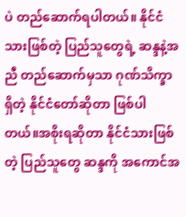ပဲ တည်ဆောက်ရပါတယ်။ နိုင်ငံသားဖြစ်တဲ့ ပြည်သူတွေရဲ့ ဆန္ဒနဲ့အညီ တည်ဆောက်မှသာ ဂုဏ်သိက္ခာရှိတဲ့ နိုင်ငံတော်ဆိုတာ ဖြစ်ပါတယ်။အစိုးရဆိုတာ နိုင်ငံသားဖြစ်တဲ့ ပြည်သူတွေ ဆန္ဒကို အကောင်အ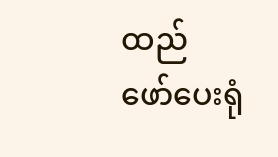ထည် ဖော်ပေးရုံ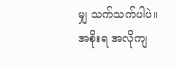မျှ သက်သက်ပါပဲ။ အစိုးရ အလိုကျ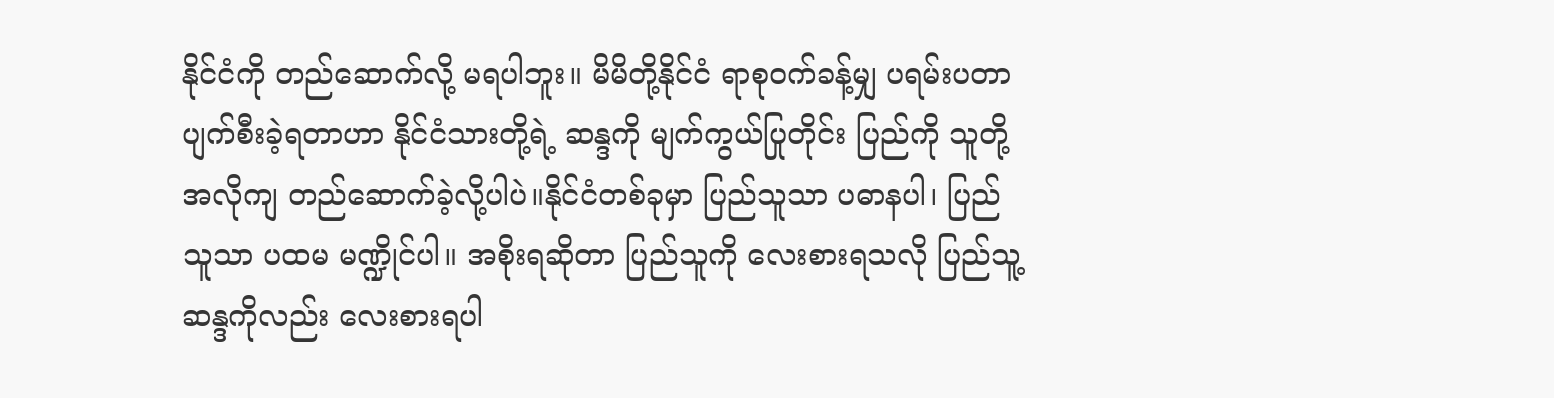နိုင်ငံကို တည်ဆောက်လို့ မရပါဘူး။ မိမိတို့နိုင်ငံ ရာစုဝက်ခန့်မျှ ပရမ်းပတာ ပျက်စီးခဲ့ရတာဟာ နိုင်ငံသားတို့ရဲ့ ဆန္ဒကို မျက်ကွယ်ပြုတိုင်း ပြည်ကို သူတို့အလိုကျ တည်ဆောက်ခဲ့လို့ပါပဲ။နိုင်ငံတစ်ခုမှာ ပြည်သူသာ ပဓာနပါ၊ ပြည်သူသာ ပထမ မဏ္ဍိုင်ပါ။ အစိုးရဆိုတာ ပြည်သူကို လေးစားရသလို ပြည်သူ့ဆန္ဒကိုလည်း လေးစားရပါ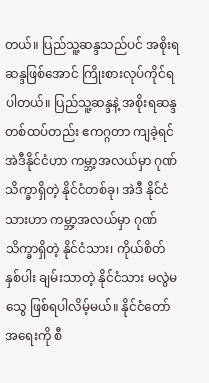တယ်။ ပြည်သူ့ဆန္ဒသည်ပင် အစိုးရဆန္ဒဖြစ်အောင် ကြိုးစားလုပ်ကိုင်ရပါတယ်။ ပြည်သူ့ဆန္ဒနဲ့ အစိုးရဆန္ဒ တစ်ထပ်တည်း ဧကဂ္ဂတာ ကျခဲ့ရင် အဲဒီနိုင်ငံဟာ ကမ္ဘာ့အလယ်မှာ ဂုဏ်သိက္ခာရှိတဲ့ နိုင်ငံတစ်ခု၊ အဲဒီ နိုင်ငံသားဟာ ကမ္ဘာ့အလယ်မှာ ဂုဏ်သိက္ခာရှိတဲ့ နိုင်ငံသား၊ ကိုယ်စိတ်နှစ်ပါး ချမ်းသာတဲ့ နိုင်ငံသား မလွဲမသွေ ဖြစ်ရပါလိမ့်မယ်။ နိုင်ငံတော် အရေးကို စီ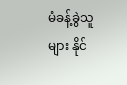မံခန့်ခွဲသူများ နိုင်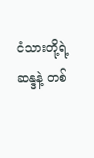ငံသားတို့ရဲ့ ဆန္ဒနဲ့ တစ်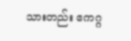သားတည်း ဧကဂ္ဂ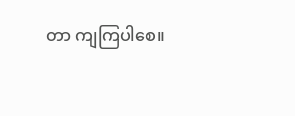တာ ကျကြပါစေ။